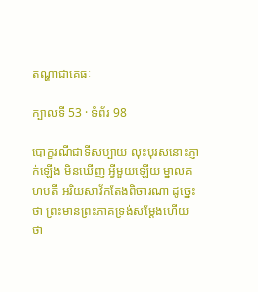តណ្ហាជាគេធៈ

ក្បាលទី 53 · ទំព័រ 98

បោក្ខរណីជាទីសប្បាយ លុះបុរសនោះភ្ញាក់ឡើង មិនឃើញ អ្វីមួយឡើយ ម្នាលគហបតី អរិយសាវ័កតែងពិចារណា ដូច្នេះថា ព្រះមានព្រះភាគទ្រង់សម្តែងហើយថា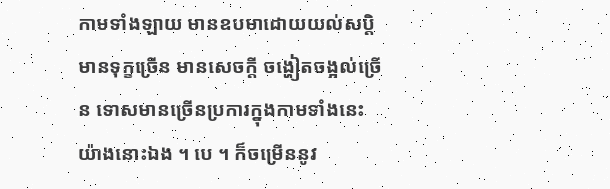កាមទាំងឡាយ មានឧបមាដោយយល់សប្តិ មានទុក្ខច្រើន មានសេចក្តី ចង្ហៀតចង្អល់ច្រើន ទោសមានច្រើនប្រការក្នុងកាមទាំងនេះ យ៉ាងនោះឯង ។ បេ ។ ក៏ចម្រើននូវ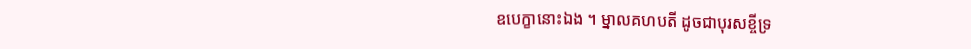ឧបេក្ខានោះឯង ។ ម្នាលគហបតី ដូចជាបុរសខ្ចីទ្រ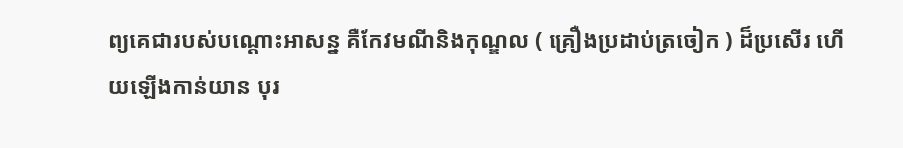ព្យគេជារបស់បណ្តោះអាសន្ន គឺកែវមណីនិងកុណ្ឌល ( គ្រឿងប្រដាប់ត្រចៀក ) ដ៏ប្រសើរ ហើយឡើងកាន់យាន បុរ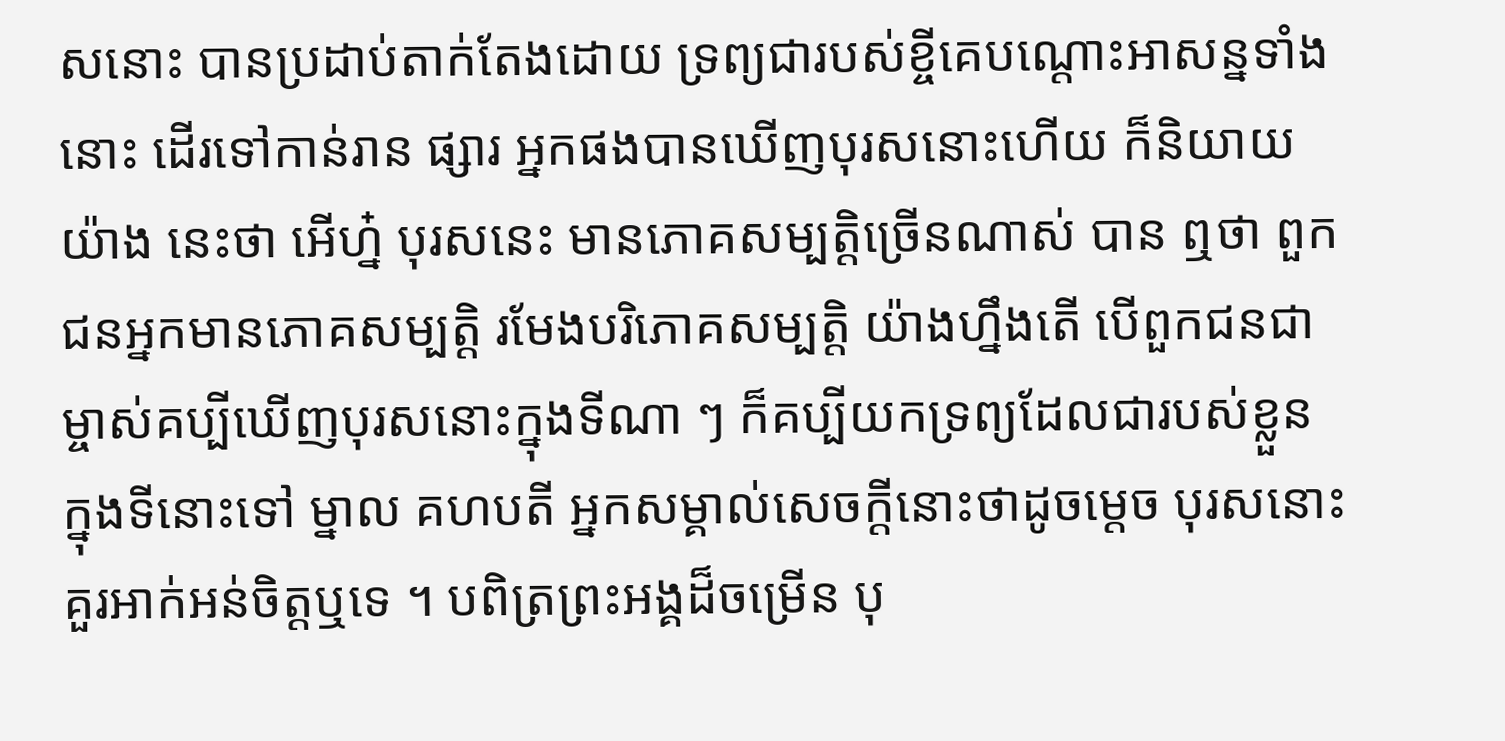សនោះ បានប្រដាប់តាក់តែងដោយ ទ្រព្យជារបស់ខ្ចីគេបណ្តោះអាសន្នទាំងនោះ ដើរទៅកាន់រាន ផ្សារ អ្នកផងបានឃើញបុរសនោះហើយ ក៏និយាយយ៉ាង នេះថា អើហ្ន៎ បុរសនេះ មានភោគសម្បត្តិច្រើនណាស់ បាន ឮថា ពួកជនអ្នកមានភោគសម្បត្តិ រមែងបរិភោគសម្បត្តិ យ៉ាងហ្នឹងតើ បើពួកជនជាម្ចាស់គប្បីឃើញបុរសនោះក្នុងទីណា ៗ ក៏គប្បីយកទ្រព្យដែលជារបស់ខ្លួន ក្នុងទីនោះទៅ ម្នាល គហបតី អ្នកសម្គាល់សេចក្តីនោះថាដូចម្តេច បុរសនោះ គួរអាក់អន់ចិត្តឬទេ ។ បពិត្រព្រះអង្គដ៏ចម្រើន បុ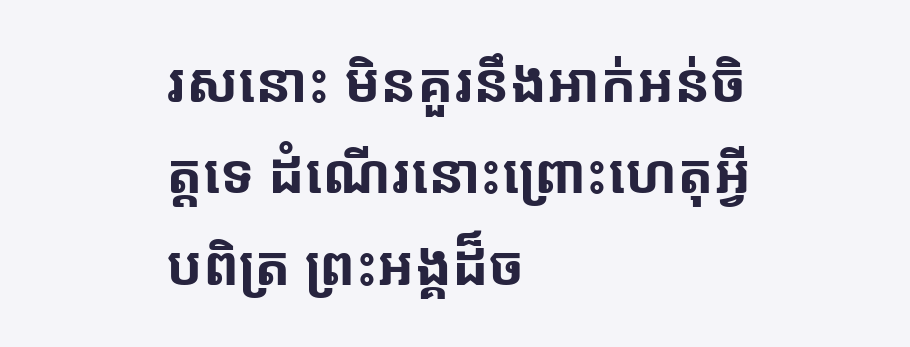រសនោះ មិនគួរនឹងអាក់អន់ចិត្តទេ ដំណើរនោះព្រោះហេតុអ្វី បពិត្រ ព្រះអង្គដ៏ច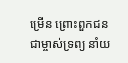ម្រើន ព្រោះពួកជនជាម្ចាស់ទ្រព្យ នាំយ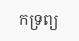កទ្រព្យ